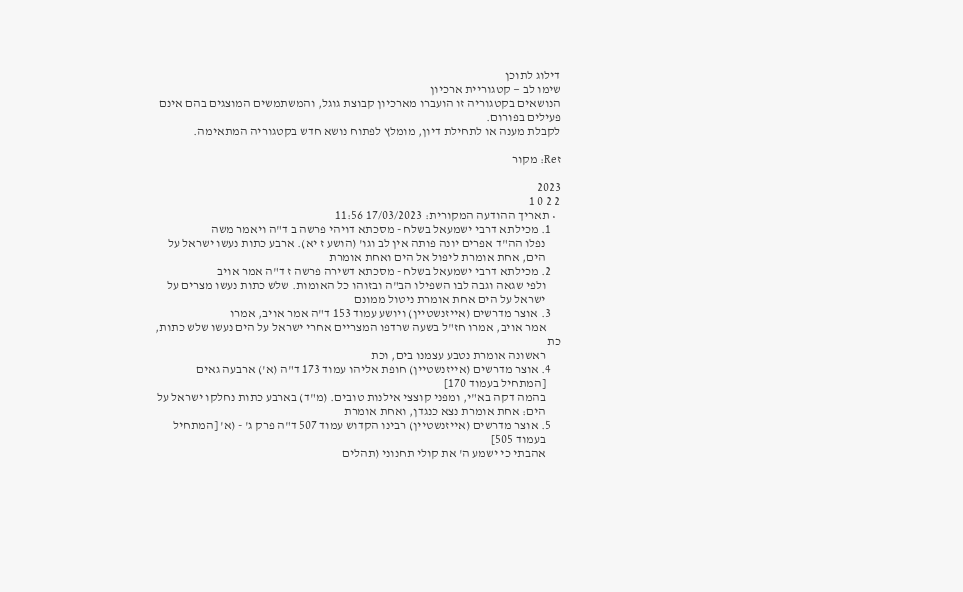דילוג לתוכן
שימו לב — קטגוריית ארכיון
הנושאים בקטגוריה זו הועברו מארכיון קבוצת גוגל, והמשתמשים המוצגים בהם אינם פעילים בפורום.
לקבלת מענה או לתחילת דיון, מומלץ לפתוח נושא חדש בקטגוריה המתאימה.

זRe: מקור

2023
2 2 0 1
  • תאריך ההודעה המקורית: 17/03/2023 11:56
    1. מכילתא דרבי ישמעאל בשלח - מסכתא דויהי פרשה ב ד"ה ויאמר משה
      נפלו הה"ד אפרים יונה פותה אין לב וגו' (הושע ז יא). ארבע כתות נעשו ישראל על
      הים, אחת אומרת ליפול אל הים ואחת אומרת
    2. מכילתא דרבי ישמעאל בשלח - מסכתא דשירה פרשה ז ד"ה אמר אויב
      ולפי שגאה וגבה לבו השפילו הב"ה ובזוהו כל האומות. שלש כתות נעשו מצרים על
      ישראל על הים אחת אומרת ניטול ממונם
    3. אוצר מדרשים (אייזנשטיין) ויושע עמוד 153 ד"ה אמר אויב, אמרו
      אמר אויב, אמרו חז"ל בשעה שרדפו המצריים אחרי ישראל על הים נעשו שלש כתות, כת
      ראשונה אומרת נטבע עצמנו בים, וכת
    4. אוצר מדרשים (אייזנשטיין) חופת אליהו עמוד 173 ד"ה (א') ארבעה גאים
      [המתחיל בעמוד 170]
      בהמה דקה בא"י, ומפני קוצצי אילנות טובים. (מ"ד) בארבע כתות נחלקו ישראל על
      הים: אחת אומרת נצא כנגדן, ואחת אומרת
    5. אוצר מדרשים (אייזנשטיין) רבינו הקדוש עמוד 507 ד"ה פרק ג' - (א' [המתחיל
      בעמוד 505]
      אהבתי כי ישמע ה' את קולי תחנוני (תהלים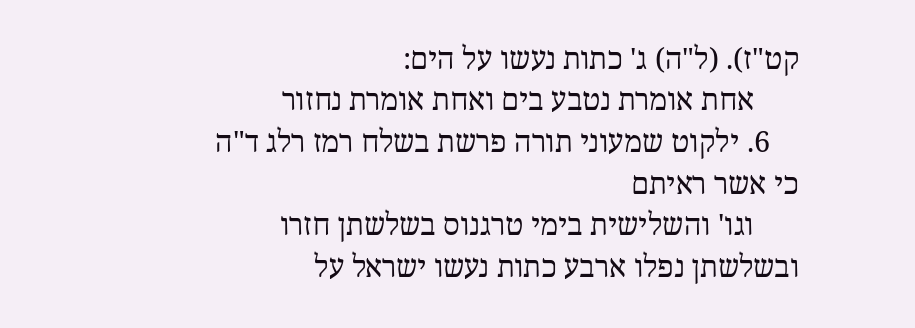קט"ז). (ל"ה) ג' כתות נעשו על הים:
      אחת אומרת נטבע בים ואחת אומרת נחזור
    6. ילקוט שמעוני תורה פרשת בשלח רמז רלג ד"ה כי אשר ראיתם
      וגו' והשלישית בימי טרגנוס בשלשתן חזרו ובשלשתן נפלו ארבע כתות נעשו ישראל על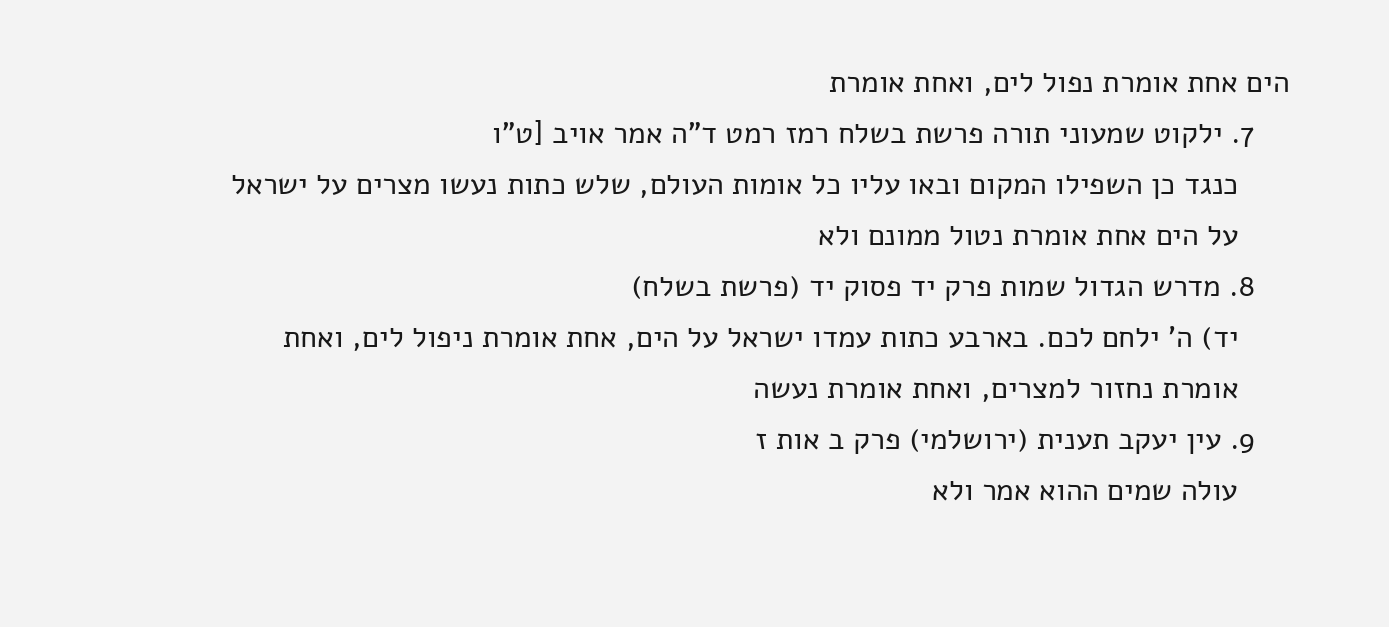הים אחת אומרת נפול לים, ואחת אומרת
    7. ילקוט שמעוני תורה פרשת בשלח רמז רמט ד"ה אמר אויב [ט"ו
      כנגד כן השפילו המקום ובאו עליו כל אומות העולם, שלש כתות נעשו מצרים על ישראל
      על הים אחת אומרת נטול ממונם ולא
    8. מדרש הגדול שמות פרק יד פסוק יד (פרשת בשלח)
      יד) ה' ילחם לכם. בארבע כתות עמדו ישראל על הים, אחת אומרת ניפול לים, ואחת
      אומרת נחזור למצרים, ואחת אומרת נעשה
    9. עין יעקב תענית (ירושלמי) פרק ב אות ז
      עולה שמים ההוא אמר ולא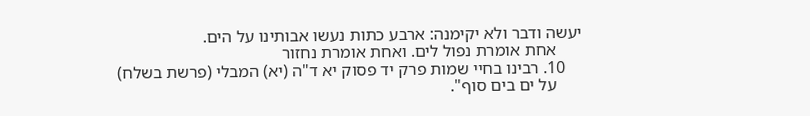יעשה ודבר ולא יקימנה: ארבע כתות נעשו אבותינו על הים.
      אחת אומרת נפול לים. ואחת אומרת נחזור
    10. רבינו בחיי שמות פרק יד פסוק יא ד"ה (יא) המבלי (פרשת בשלח)
      על ים בים סוף".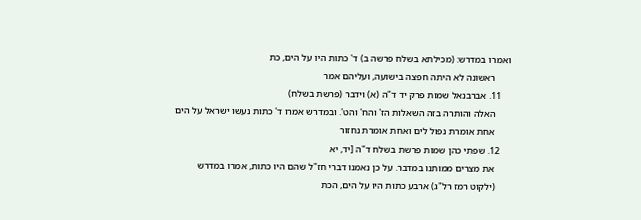ואמרו במדרש: (מכילתא בשלח פרשה ב) ד' כתות היו על הים, כת
      ראשונה לא היתה חפצה בישועה, ועליהם אמר
    11. אברבנאל שמות פרק יד ד"ה (א) וידבר (פרשת בשלח)
      האלה והותרה בזה השאלות הז' והח' והט'. ובמדרש אמרו ד' כתות נעשו ישראל על הים
      אחת אומרת נפול לים ואחת אומרת נחזור
    12. שפתי כהן שמות פרשת בשלח ד"ה [יד, יא
      את מצרים ממותנו במדבר. על כן נאמנו דברי חז"ל שהם היו כתות, אמרו במדרש
      (ילקוט רמז רל"ג) ארבע כתות היו על הים, הכת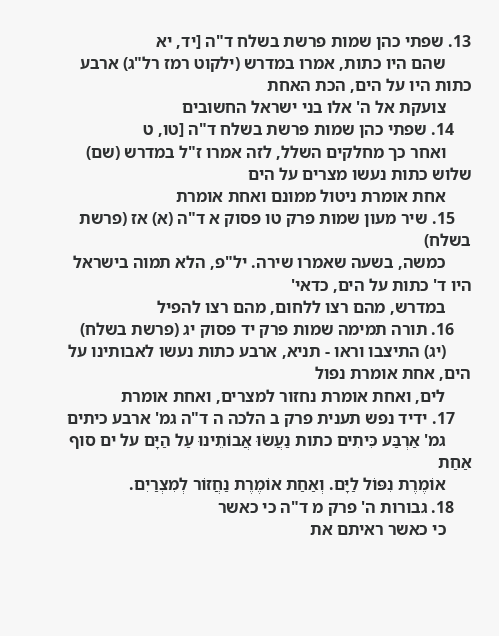13. שפתי כהן שמות פרשת בשלח ד"ה [יד, יא
      שהם היו כתות, אמרו במדרש (ילקוט רמז רל"ג) ארבע כתות היו על הים, הכת האחת
      צועקת אל ה' אלו בני ישראל החשובים
    14. שפתי כהן שמות פרשת בשלח ד"ה [טו, ט
      ואחר כך מחלקים השלל, לזה אמרו ז"ל במדרש (שם) שלוש כתות נעשו מצרים על הים
      אחת אומרת ניטול ממונם ואחת אומרת
    15. שיר מעון שמות פרק טו פסוק א ד"ה (א) אז (פרשת בשלח)
      כמשה, בשעה שאמרו שירה. יל"פ, הלא תמוה בישראל היו ד' כתות על הים, כדאי'
      במדרש, מהם רצו ללחום, מהם רצו להפיל
    16. תורה תמימה שמות פרק יד פסוק יג (פרשת בשלח)
      (יג) התיצבו וראו - תניא, ארבע כתות נעשו לאבותינו על הים, אחת אומרת נפול
      לים, ואחת אומרת נחזור למצרים, ואחת אומרת
    17. ידיד נפש תענית פרק ב הלכה ה ד"ה גמ' ארבע כיתים
      גמ' אַרְבַּע כִּיתִים כתות נַעֲשׂוּ אֲבוֹתֵינוּ עַל הַיָּם על ים סוף אַחַת
      אוֹמֶרֶת נִפּוֹל לַיָּם. וְאַחַת אוֹמֶרֶת נַחֲזוֹר לְמִצְרַיִם.
    18. גבורות ה' פרק מ ד"ה כי כאשר
      כי כאשר ראיתם את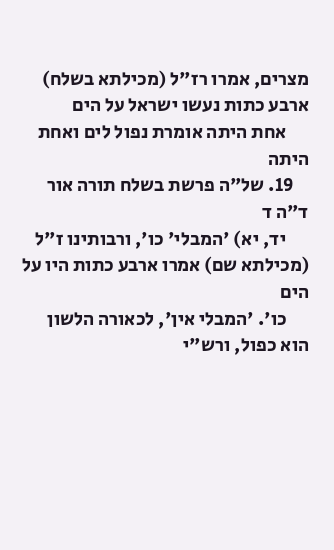מצרים, אמרו רז"ל (מכילתא בשלח) ארבע כתות נעשו ישראל על הים
      אחת היתה אומרת נפול לים ואחת היתה
    19. של"ה פרשת בשלח תורה אור ד"ה ד
      יד, יא) 'המבלי' כו', ורבותינו ז"ל (מכילתא שם) אמרו ארבע כתות היו על הים
      כו'. 'המבלי אין', לכאורה הלשון הוא כפול, ורש"י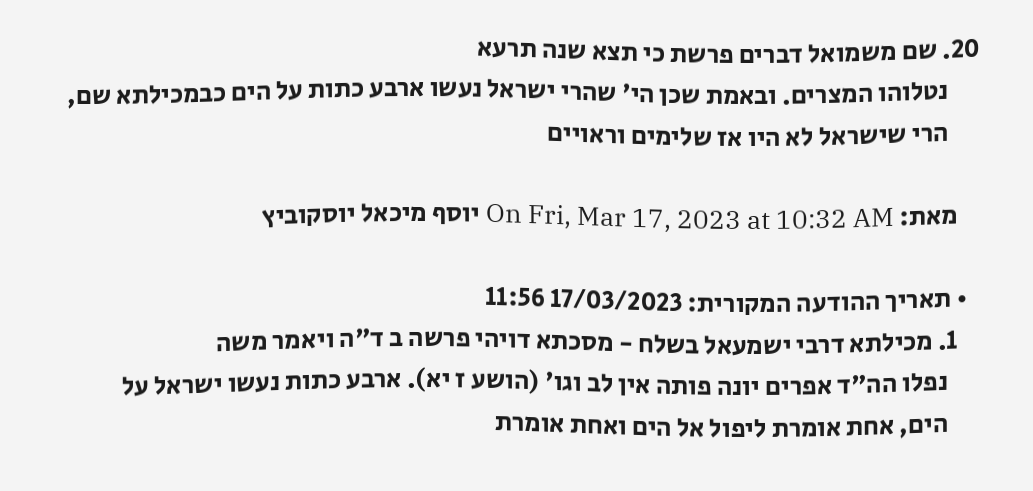20. שם משמואל דברים פרשת כי תצא שנה תרעא
      נטלוהו המצרים. ובאמת שכן הי' שהרי ישראל נעשו ארבע כתות על הים כבמכילתא שם,
      הרי שישראל לא היו אז שלימים וראויים

    מאת: On Fri, Mar 17, 2023 at 10:32 AM יוסף מיכאל יוסקוביץ

  • תאריך ההודעה המקורית: 17/03/2023 11:56
    1. מכילתא דרבי ישמעאל בשלח - מסכתא דויהי פרשה ב ד"ה ויאמר משה
      נפלו הה"ד אפרים יונה פותה אין לב וגו' (הושע ז יא). ארבע כתות נעשו ישראל על
      הים, אחת אומרת ליפול אל הים ואחת אומרת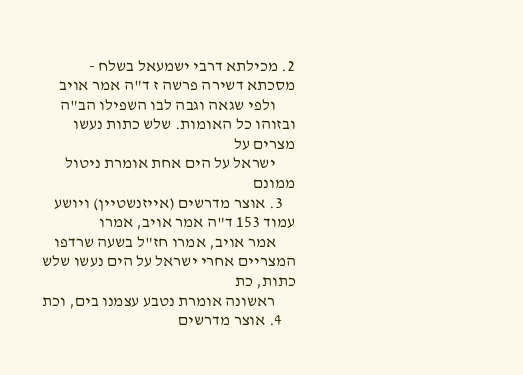2. מכילתא דרבי ישמעאל בשלח - מסכתא דשירה פרשה ז ד"ה אמר אויב
      ולפי שגאה וגבה לבו השפילו הב"ה ובזוהו כל האומות. שלש כתות נעשו מצרים על
      ישראל על הים אחת אומרת ניטול ממונם
    3. אוצר מדרשים (אייזנשטיין) ויושע עמוד 153 ד"ה אמר אויב, אמרו
      אמר אויב, אמרו חז"ל בשעה שרדפו המצריים אחרי ישראל על הים נעשו שלש כתות, כת
      ראשונה אומרת נטבע עצמנו בים, וכת
    4. אוצר מדרשים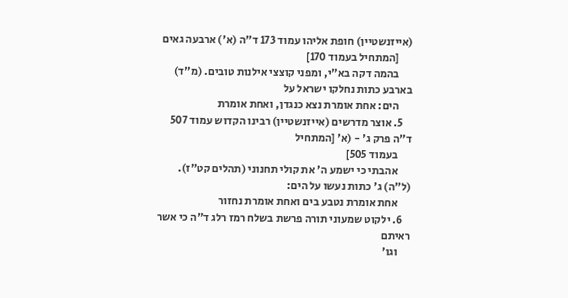(אייזנשטיין) חופת אליהו עמוד 173 ד"ה (א') ארבעה גאים
      [המתחיל בעמוד 170]
      בהמה דקה בא"י, ומפני קוצצי אילנות טובים. (מ"ד) בארבע כתות נחלקו ישראל על
      הים: אחת אומרת נצא כנגדן, ואחת אומרת
    5. אוצר מדרשים (אייזנשטיין) רבינו הקדוש עמוד 507 ד"ה פרק ג' - (א' [המתחיל
      בעמוד 505]
      אהבתי כי ישמע ה' את קולי תחנוני (תהלים קט"ז). (ל"ה) ג' כתות נעשו על הים:
      אחת אומרת נטבע בים ואחת אומרת נחזור
    6. ילקוט שמעוני תורה פרשת בשלח רמז רלג ד"ה כי אשר ראיתם
      וגו'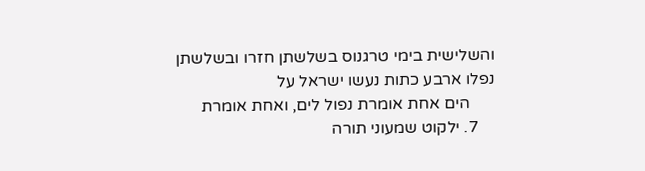והשלישית בימי טרגנוס בשלשתן חזרו ובשלשתן נפלו ארבע כתות נעשו ישראל על
      הים אחת אומרת נפול לים, ואחת אומרת
    7. ילקוט שמעוני תורה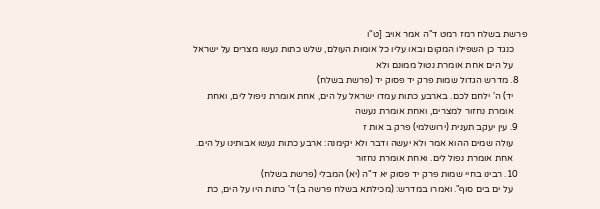פרשת בשלח רמז רמט ד"ה אמר אויב [ט"ו
      כנגד כן השפילו המקום ובאו עליו כל אומות העולם, שלש כתות נעשו מצרים על ישראל
      על הים אחת אומרת נטול ממונם ולא
    8. מדרש הגדול שמות פרק יד פסוק יד (פרשת בשלח)
      יד) ה' ילחם לכם. בארבע כתות עמדו ישראל על הים, אחת אומרת ניפול לים, ואחת
      אומרת נחזור למצרים, ואחת אומרת נעשה
    9. עין יעקב תענית (ירושלמי) פרק ב אות ז
      עולה שמים ההוא אמר ולא יעשה ודבר ולא יקימנה: ארבע כתות נעשו אבותינו על הים.
      אחת אומרת נפול לים. ואחת אומרת נחזור
    10. רבינו בחיי שמות פרק יד פסוק יא ד"ה (יא) המבלי (פרשת בשלח)
      על ים בים סוף". ואמרו במדרש: (מכילתא בשלח פרשה ב) ד' כתות היו על הים, כת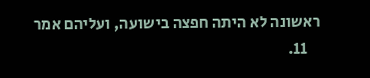ראשונה לא היתה חפצה בישועה, ועליהם אמר
    11.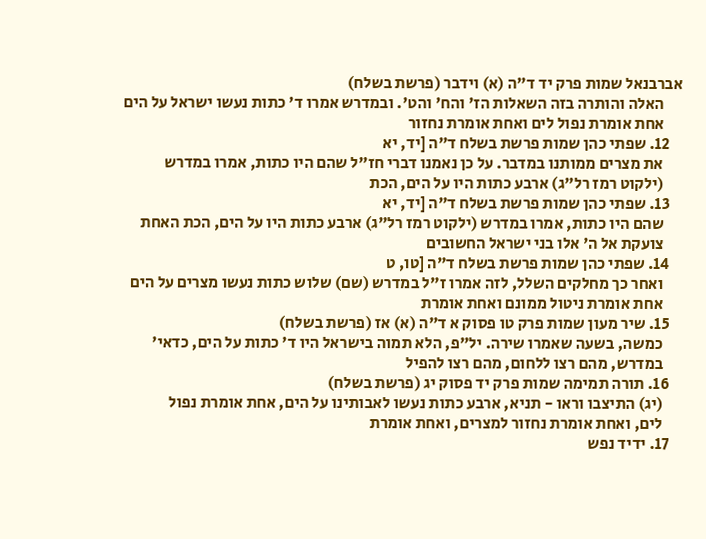אברבנאל שמות פרק יד ד"ה (א) וידבר (פרשת בשלח)
      האלה והותרה בזה השאלות הז' והח' והט'. ובמדרש אמרו ד' כתות נעשו ישראל על הים
      אחת אומרת נפול לים ואחת אומרת נחזור
    12. שפתי כהן שמות פרשת בשלח ד"ה [יד, יא
      את מצרים ממותנו במדבר. על כן נאמנו דברי חז"ל שהם היו כתות, אמרו במדרש
      (ילקוט רמז רל"ג) ארבע כתות היו על הים, הכת
    13. שפתי כהן שמות פרשת בשלח ד"ה [יד, יא
      שהם היו כתות, אמרו במדרש (ילקוט רמז רל"ג) ארבע כתות היו על הים, הכת האחת
      צועקת אל ה' אלו בני ישראל החשובים
    14. שפתי כהן שמות פרשת בשלח ד"ה [טו, ט
      ואחר כך מחלקים השלל, לזה אמרו ז"ל במדרש (שם) שלוש כתות נעשו מצרים על הים
      אחת אומרת ניטול ממונם ואחת אומרת
    15. שיר מעון שמות פרק טו פסוק א ד"ה (א) אז (פרשת בשלח)
      כמשה, בשעה שאמרו שירה. יל"פ, הלא תמוה בישראל היו ד' כתות על הים, כדאי'
      במדרש, מהם רצו ללחום, מהם רצו להפיל
    16. תורה תמימה שמות פרק יד פסוק יג (פרשת בשלח)
      (יג) התיצבו וראו - תניא, ארבע כתות נעשו לאבותינו על הים, אחת אומרת נפול
      לים, ואחת אומרת נחזור למצרים, ואחת אומרת
    17. ידיד נפש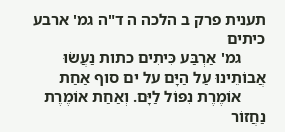תענית פרק ב הלכה ה ד"ה גמ' ארבע כיתים
      גמ' אַרְבַּע כִּיתִים כתות נַעֲשׂוּ אֲבוֹתֵינוּ עַל הַיָּם על ים סוף אַחַת
      אוֹמֶרֶת נִפּוֹל לַיָּם. וְאַחַת אוֹמֶרֶת נַחֲזוֹר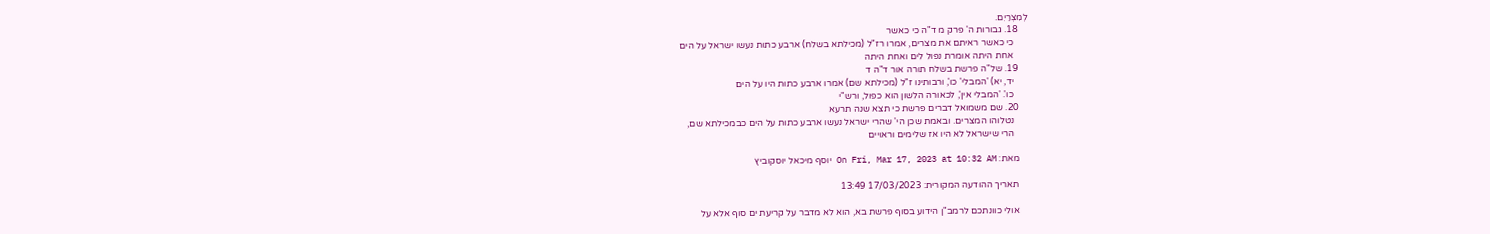לְמִצְרַיִם.
    18. גבורות ה' פרק מ ד"ה כי כאשר
      כי כאשר ראיתם את מצרים, אמרו רז"ל (מכילתא בשלח) ארבע כתות נעשו ישראל על הים
      אחת היתה אומרת נפול לים ואחת היתה
    19. של"ה פרשת בשלח תורה אור ד"ה ד
      יד, יא) 'המבלי' כו', ורבותינו ז"ל (מכילתא שם) אמרו ארבע כתות היו על הים
      כו'. 'המבלי אין', לכאורה הלשון הוא כפול, ורש"י
    20. שם משמואל דברים פרשת כי תצא שנה תרעא
      נטלוהו המצרים. ובאמת שכן הי' שהרי ישראל נעשו ארבע כתות על הים כבמכילתא שם,
      הרי שישראל לא היו אז שלימים וראויים

    מאת: On Fri, Mar 17, 2023 at 10:32 AM יוסף מיכאל יוסקוביץ

    תאריך ההודעה המקורית: 17/03/2023 13:49

    אולי כוונתכם לרמב"ן הידוע בסוף פרשת בא, הוא לא מדבר על קריעת ים סוף אלא על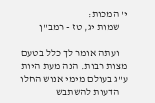י' המכות:
    שמות יג, טז - רמב''ן

    ועתה אומר לך כלל בטעם מצות רבות. הנה מעת היות ע''ג בעולם מימי אנוש החלו
    הדעות להשתבש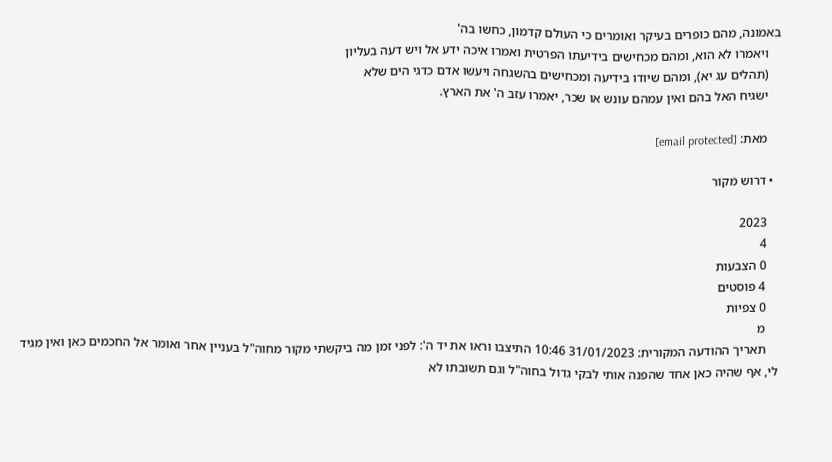באמונה, מהם כופרים בעיקר ואומרים כי העולם קדמון, כחשו בה'
    ויאמרו לא הוא, ומהם מכחישים בידיעתו הפרטית ואמרו איכה ידע אל ויש דעה בעליון
    (תהלים עג יא), ומהם שיודו בידיעה ומכחישים בהשגחה ויעשו אדם כדגי הים שלא
    ישגיח האל בהם ואין עמהם עונש או שכר, יאמרו עזב ה' את הארץ.

    מאת: [email protected]

  • דרוש מקור

    2023
    4
    0 הצבעות
    4 פוסטים
    0 צפיות
    מ
    תאריך ההודעה המקורית: 31/01/2023 10:46 התיצבו וראו את יד ה': לפני זמן מה ביקשתי מקור מחוה"ל בעניין אחר ואומר אל החכמים כאן ואין מגיד לי, אף שהיה כאן אחד שהפנה אותי לבקי גדול בחוה"ל וגם תשובתו לא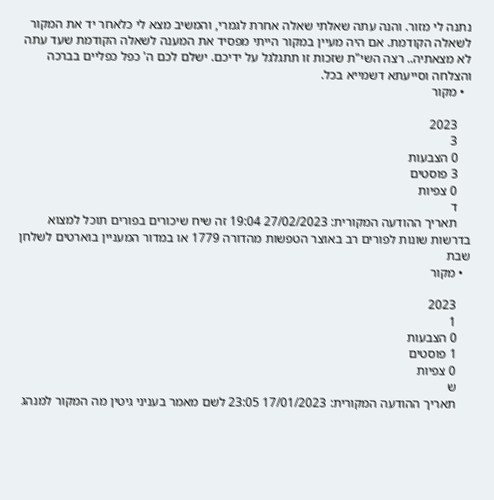נתנה לי מזור. והנה עתה שאלתי שאלה אחרת לגמרי, והמשיב מצא לי כלאחר יד את המקור לשאלה הקודמת. אם היה מעיין במקור הייתי מפסיד את המענה לשאלה הקודמת שעד עתה לא מצאתיה.. רצה השי"ת שזכות זו תתגלגל על ידיכם. ישלם לכם ה' כפל כפליים בברכה והצלחה וסייעתא דשמייא בכל.
  • מקור

    2023
    3
    0 הצבעות
    3 פוסטים
    0 צפיות
    ד
    תאריך ההודעה המקורית: 27/02/2023 19:04 זה שיח שיכורים בפורים תוכל למצוא בדרשות שונות לפורים רב באוצר הטפשות מהדורה 1779 או במדור המעניין בוארטים לשלחן שבת
  • מקור

    2023
    1
    0 הצבעות
    1 פוסטים
    0 צפיות
    ש
    תאריך ההודעה המקורית: 17/01/2023 23:05 לשם מאמר בעניני גיטין מה המקור למנהג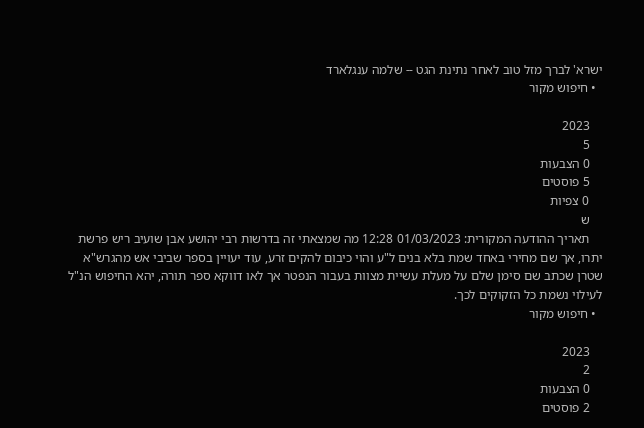ישרא' לברך מזל טוב לאחר נתינת הגט -- שלמה ענגלארד
  • חיפוש מקור

    2023
    5
    0 הצבעות
    5 פוסטים
    0 צפיות
    ש
    תאריך ההודעה המקורית: 01/03/2023 12:28 מה שמצאתי זה בדרשות רבי יהושע אבן שועיב ריש פרשת יתרו, אך שם מחירי באחד שמת בלא בנים ל"ע והוי כיבום להקים זרע, עוד יעויין בספר שביבי אש מהגרש"א שטרן שכתב שם סימן שלם על מעלת עשיית מצוות בעבור הנפטר אך לאו דווקא ספר תורה, יהא החיפוש הנ"ל לעילוי נשמת כל הזקוקים לכך.
  • חיפוש מקור

    2023
    2
    0 הצבעות
    2 פוסטים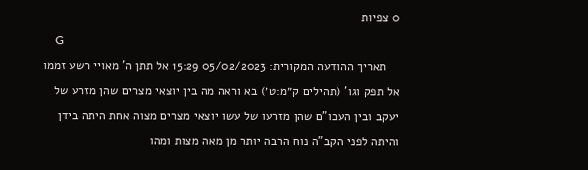0 צפיות
    G
    תאריך ההודעה המקורית: 05/02/2023 15:29 אל תתן ה' מאויי רשע זממו אל תפק וגו' (תהילים ק״מ:ט׳) בא וראה מה בין יוצאי מצרים שהן מזרע של יעקב ובין העכו"ם שהן מזרעו של עשו יוצאי מצרים מצוה אחת היתה בידן והיתה לפני הקב"ה נוח הרבה יותר מן מאה מצות ומהו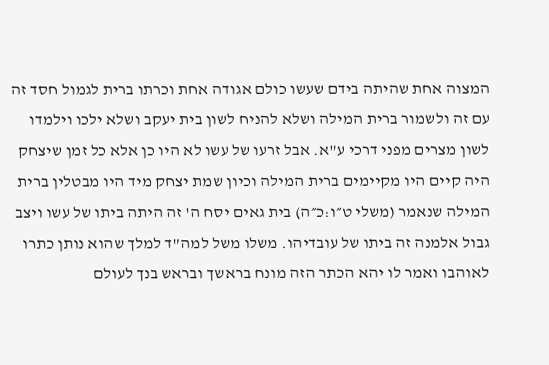המצוה אחת שהיתה בידם שעשו כולם אגודה אחת וכרתו ברית לגמול חסד זה עם זה ולשמור ברית המילה ושלא להניח לשון בית יעקב ושלא ילכו וילמדו לשון מצרים מפני דרכי ע"א. אבל זרעו של עשו לא היו כן אלא כל זמן שיצחק היה קיים היו מקיימים ברית המילה וכיון שמת יצחק מיד היו מבטלין ברית המילה שנאמר (משלי ט״ו:כ״ה) בית גאים יסח ה' זה היתה ביתו של עשו ויצב גבול אלמנה זה ביתו של עובדיהו. משלו משל למה"ד למלך שהוא נותן כתרו לאוהבו ואמר לו יהא הכתר הזה מונח בראשך ובראש בנך לעולם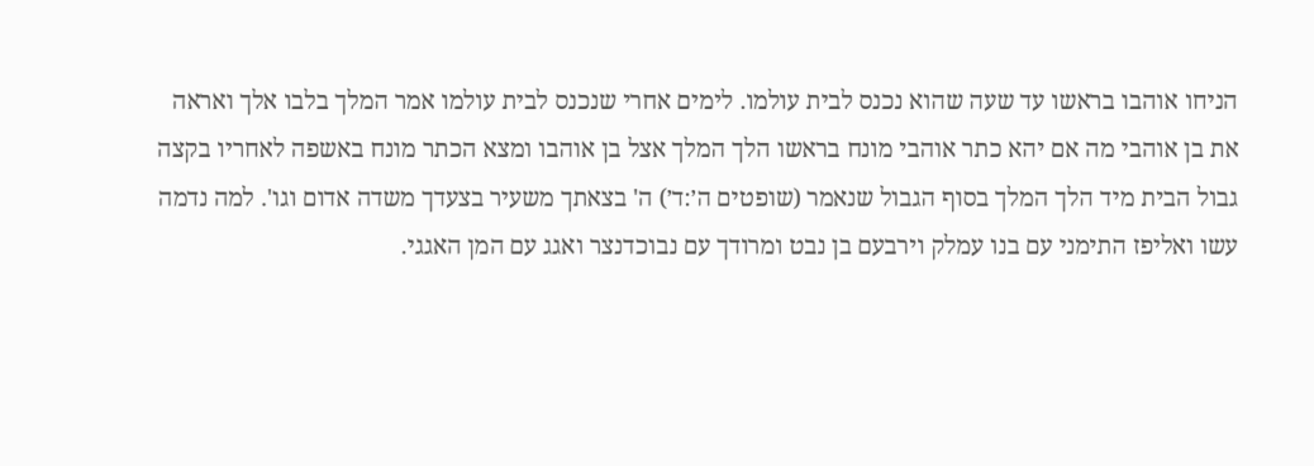הניחו אוהבו בראשו עד שעה שהוא נכנס לבית עולמו. לימים אחרי שנכנס לבית עולמו אמר המלך בלבו אלך ואראה את בן אוהבי מה אם יהא כתר אוהבי מונח בראשו הלך המלך אצל בן אוהבו ומצא הכתר מונח באשפה לאחריו בקצה גבול הבית מיד הלך המלך בסוף הגבול שנאמר (שופטים ה׳:ד׳) ה' בצאתך משעיר בצעדך משדה אדום וגו'. למה נדמה עשו ואליפז התימני עם בנו עמלק וירבעם בן נבט ומרודך עם נבוכדנצר ואגג עם המן האגגי.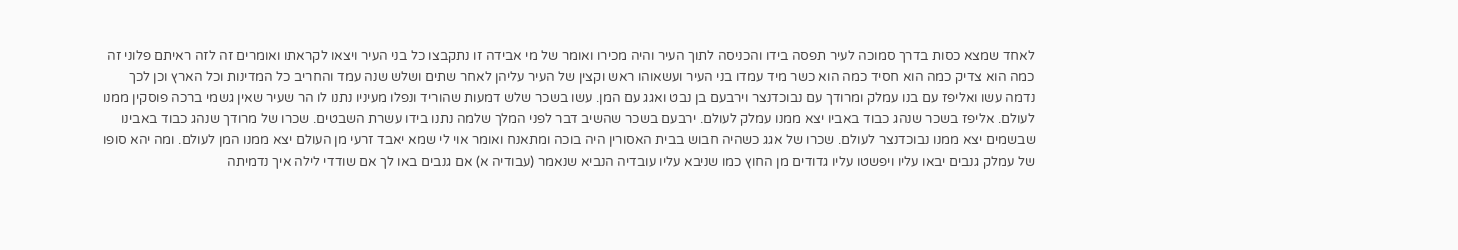לאחד שמצא כסות בדרך סמוכה לעיר תפסה בידו והכניסה לתוך העיר והיה מכירו ואומר של מי אבידה זו נתקבצו כל בני העיר ויצאו לקראתו ואומרים זה לזה ראיתם פלוני זה כמה הוא צדיק כמה הוא חסיד כמה הוא כשר מיד עמדו בני העיר ועשאוהו ראש וקצין של העיר עליהן לאחר שתים ושלש שנה עמד והחריב כל המדינות וכל הארץ וכן לכך נדמה עשו ואליפז עם בנו עמלק ומרודך עם נבוכדנצר וירבעם בן נבט ואגג עם המן. עשו בשכר שלש דמעות שהוריד ונפלו מעיניו נתנו לו הר שעיר שאין גשמי ברכה פוסקין ממנו לעולם. אליפז בשכר שנהג כבוד באביו יצא ממנו עמלק לעולם. ירבעם בשכר שהשיב דבר לפני המלך שלמה נתנו בידו עשרת השבטים. שכרו של מרודך שנהג כבוד באבינו שבשמים יצא ממנו נבוכדנצר לעולם. שכרו של אגג כשהיה חבוש בבית האסורין היה בוכה ומתאנח ואומר אוי לי שמא יאבד זרעי מן העולם יצא ממנו המן לעולם. ומה יהא סופו של עמלק גנבים יבאו עליו ויפשטו עליו גדודים מן החוץ כמו שניבא עליו עובדיה הנביא שנאמר (עבודיה א) אם גנבים באו לך אם שודדי לילה איך נדמיתה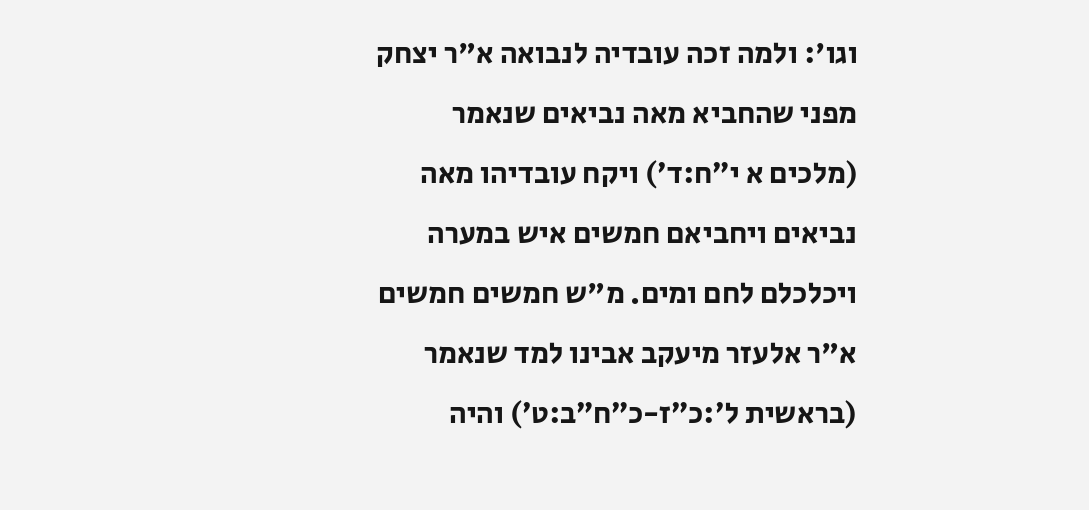וגו': ולמה זכה עובדיה לנבואה א"ר יצחק מפני שהחביא מאה נביאים שנאמר (מלכים א י״ח:ד׳) ויקח עובדיהו מאה נביאים ויחביאם חמשים איש במערה ויכלכלם לחם ומים. מ"ש חמשים חמשים א"ר אלעזר מיעקב אבינו למד שנאמר (בראשית ל׳:כ״ז-כ״ח״ב:ט׳) והיה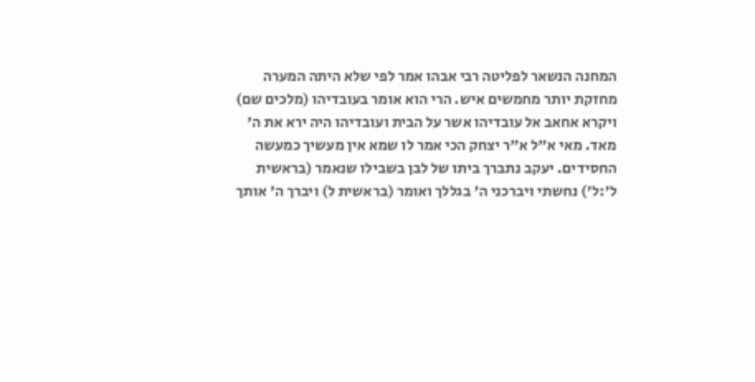המחנה הנשאר לפליטה רבי אבהו אמר לפי שלא היתה המערה מחזקת יותר מחמשים איש. הרי הוא אומר בעובדיהו (מלכים שם) ויקרא אחאב אל עובדיהו אשר על הבית ועובדיהו היה ירא את ה' מאד. מאי א"ל א"ר יצחק הכי אמר לו שמא אין מעשיך כמעשה החסידים. יעקב נתברך ביתו של לבן בשבילו שנאמר (בראשית ל׳:ל׳) נחשתי ויברכני ה' בגללך ואומר (בראשית ל) ויברך ה' אותך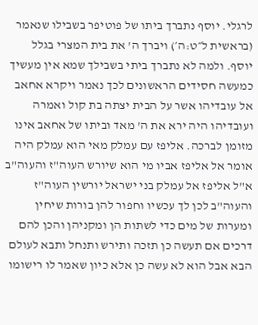לרגלי. יוסף נתברך ביתו של פוטיפר בשבילו שנאמר (בראשית ל״ט:ה׳) ויברך ה' את בית המצרי בגלל יוסף. ולמה לא נתברך ביתי בשבילך שמא אין מעשיך כמעשה חסידים הראשונים לכך נאמר ויקרא אחאב אל עובדיהו אשר על הבית יצתה בת קול ואמרה ועובדיהו היה ירא את ה' מאד וביתו של אחאב אינו מזומן לברכה. אליפז עם עמלק מאי הוא עמלק היה אומר אל אליפז אביו מי הוא שיורש העוה"ז והעוה"ב א"ל אליפז אל עמלק בני ישראל יורשין העוה"ז והעוה"ב לכן לך עכשיו וחפור להן בורות שיחין ומערות של מים כדי לשתות הן ומקניהן והכן להם דרכים אם תעשה כן תזכה ותירש ותנחל ותבא לעולם הבא אבל הוא לא עשה כן אלא כיון שאמר לו רישומו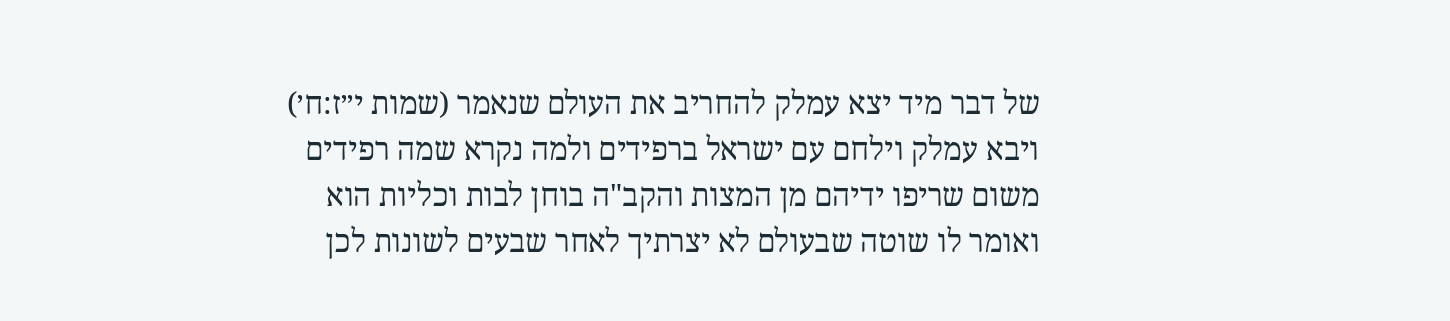של דבר מיד יצא עמלק להחריב את העולם שנאמר (שמות י״ז:ח׳) ויבא עמלק וילחם עם ישראל ברפידים ולמה נקרא שמה רפידים משום שריפו ידיהם מן המצות והקב"ה בוחן לבות וכליות הוא ואומר לו שוטה שבעולם לא יצרתיך לאחר שבעים לשונות לכן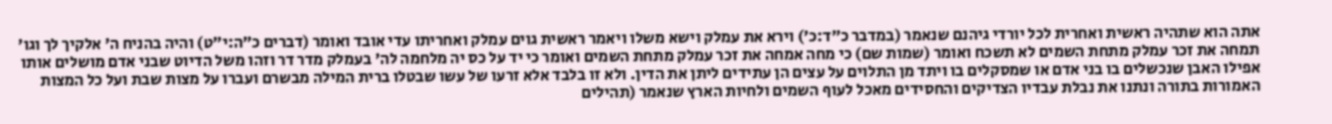אתה הוא שתהיה ראשית ואחרית לכל יורדי גיהנם שנאמר (במדבר כ״ד:כ׳) וירא את עמלק וישא משלו ויאמר ראשית גוים עמלק ואחריתו עדי אובד ואומר (דברים כ״ה:י״ט) והיה בהניח ה' אלקיך לך וגו' תמחה את זכר עמלק מתחת השמים לא תשכח ואומר (שמות שם) כי מחה אמחה את זכר עמלק מתחת השמים ואומר כי יד על כס יה מלחמה לה' בעמלק מדר דר וזהו משל הדיוט שבני אדם מושלים אותו אפילו האבן שנכשלים בו בני אדם או שמסקלים בו ויתד מן התלוים על עצים הן עתידים ליתן את הדין. ולא זו בלבד אלא זרעו של עשו שבטלו ברית המילה מבשרם ועברו על מצות שבת ועל כל המצות האמורות בתורה ונתנו את נבלת עבדיו הצדיקים והחסידים מאכל לעוף השמים ולחיות הארץ שנאמר (תהילים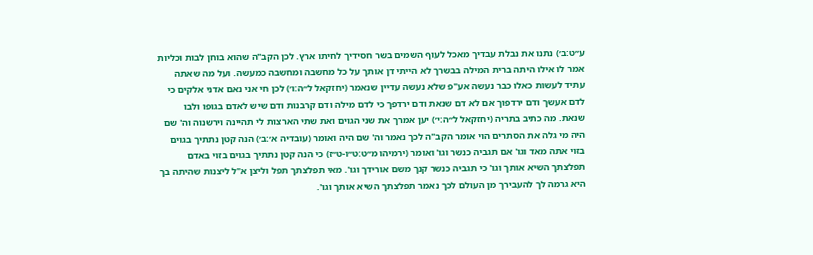ע״ט:ב׳) נתנו את נבלת עבדיך מאכל לעוף השמים בשר חסידיך לחיתו ארץ. לכן הקב"ה שהוא בוחן לבות וכליות אמר לו אילו היתה ברית המילה בבשרך לא הייתי דן אותך על כל מחשבה ומחשבה כמעשה. ועל מה שאתה עתיד לעשות כאלו כבר נעשה אע"פ שלא נעשה עדיין שנאמר (יחזקאל ל״ה:ו׳) לכן חי אני נאם אדני אלקים כי לדם אעשך ודם ירדפוך אם לא דם שנאת ודם ירדפך כי לדם מילה ודם קרבנות ודם שיש לאדם בגופו ולבו שנאת. מה כתיב בתריה (יחזקאל ל״ה:י׳) יען אמרך את שני הגוים ואת שתי הארצות לי תהיינה וירשנוה וה' שם היה מי גלה את הסתרים הוי אומר הקב"ה לכך נאמר וה' שם היה ואומר (עובדיה א׳:ב׳) הנה קטן נתתיך בגוים בזוי אתה מאד וגו' אם תגביה כנשר וגו' ואומר (ירמיהו מ״ט:ט״ו-ט״ז) כי הנה קטן נתתיך בגוים בזוי באדם תפלצתך השיא אותך וגו' כי תגביה כנשר קנך משם אורידך וגו'. מאי תפלצתך תפל וליצן א"ל ליצנות שהיתה בך היא גרמה לך להעבירך מן העולם לכך נאמר תפלצתך השיא אותך וגו'.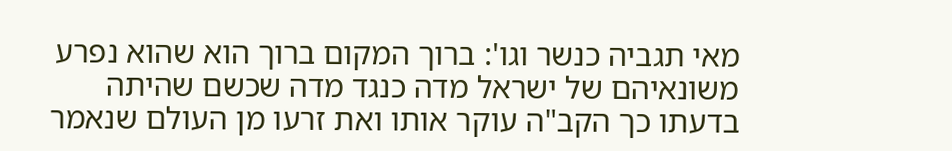מאי תגביה כנשר וגו': ברוך המקום ברוך הוא שהוא נפרע משונאיהם של ישראל מדה כנגד מדה שכשם שהיתה בדעתו כך הקב"ה עוקר אותו ואת זרעו מן העולם שנאמר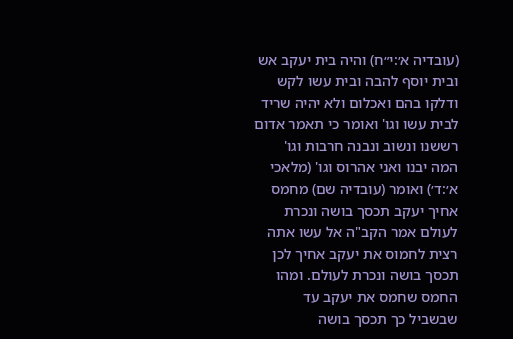(עובדיה א׳:י״ח) והיה בית יעקב אש ובית יוסף להבה ובית עשו לקש ודלקו בהם ואכלום ולא יהיה שריד לבית עשו וגו' ואומר כי תאמר אדום רששנו ונשוב ונבנה חרבות וגו' המה יבנו ואני אהרוס וגו' (מלאכי א׳:ד׳) ואומר (עובדיה שם) מחמס אחיך יעקב תכסך בושה ונכרת לעולם אמר הקב"ה אל עשו אתה רצית לחמוס את יעקב אחיך לכן תכסך בושה ונכרת לעולם. ומהו החמס שחמס את יעקב עד שבשביל כך תכסך בושה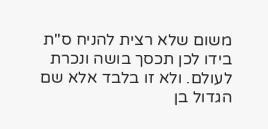משום שלא רצית להניח ס"ת בידו לכן תכסך בושה ונכרת לעולם. ולא זו בלבד אלא שם הגדול בן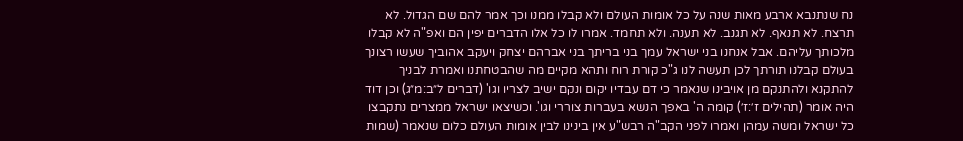נח שנתנבא ארבע מאות שנה על כל אומות העולם ולא קבלו ממנו וכך אמר להם שם הגדול. לא תרצח. לא תנאף. לא תגנב. לא תענה. ולא תחמד. אמרו לו כל אלו הדברים יפין הם ואפ"ה לא קבלו מלכותך עליהם. אבל אנחנו בני ישראל עמך בני בריתך בני אברהם יצחק ויעקב אהוביך שעשו רצונך בעולם קבלנו תורתך לכן תעשה לנו ג"כ קורת רוח ותהא מקיים מה שהבטחתנו ואמרת לבניך להתקנא ולהתנקם מן אויבינו שנאמר כי דם עבדיו יקום ונקם ישיב לצריו וגו' (דברים ל״ב:מ״ג) וכן דוד היה אומר (תהילים ז׳:ז׳) קומה ה' באפך הנשא בעברות צוררי וגו'. וכשיצאו ישראל ממצרים נתקבצו כל ישראל ומשה עמהן ואמרו לפני הקב"ה רבש"ע אין בינינו לבין אומות העולם כלום שנאמר (שמות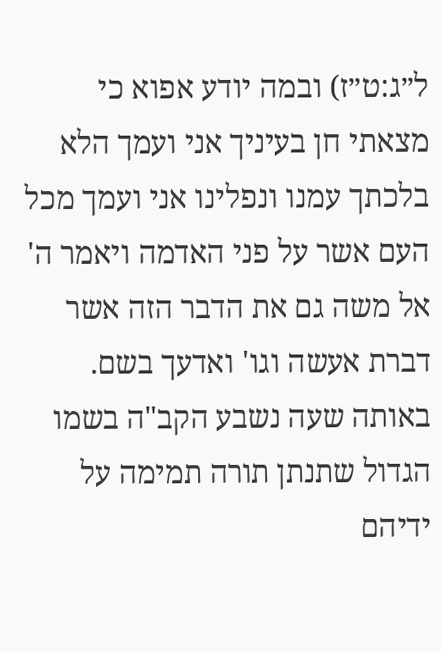ל״ג:ט״ז) ובמה יודע אפוא כי מצאתי חן בעיניך אני ועמך הלא בלכתך עמנו ונפלינו אני ועמך מכל העם אשר על פני האדמה ויאמר ה' אל משה גם את הדבר הזה אשר דברת אעשה וגו' ואדעך בשם. באותה שעה נשבע הקב"ה בשמו הגדול שתנתן תורה תמימה על ידיהם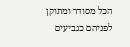הכל מסודר ומתוקן לפניהם כגביעים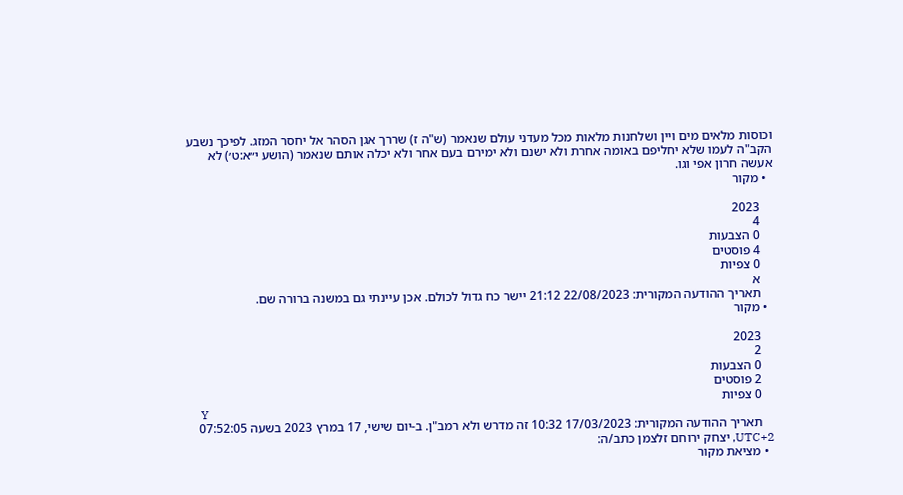וכוסות מלאים מים ויין ושלחנות מלאות מכל מעדני עולם שנאמר (ש"ה ז) שררך אגן הסהר אל יחסר המזג. לפיכך נשבע הקב"ה לעמו שלא יחליפם באומה אחרת ולא ישנם ולא ימירם בעם אחר ולא יכלה אותם שנאמר (הושע י״א:ט׳) לא אעשה חרון אפי וגו.
  • מקור

    2023
    4
    0 הצבעות
    4 פוסטים
    0 צפיות
    א
    תאריך ההודעה המקורית: 22/08/2023 21:12 יישר כח גדול לכולם. אכן עיינתי גם במשנה ברורה שם.
  • מקור

    2023
    2
    0 הצבעות
    2 פוסטים
    0 צפיות
    Y
    תאריך ההודעה המקורית: 17/03/2023 10:32 זה מדרש ולא רמב"ן. ב-יום שישי, 17 במרץ 2023 בשעה 07:52:05 UTC+2, יצחק ירוחם זלצמן כתב/ה:
  • מציאת מקור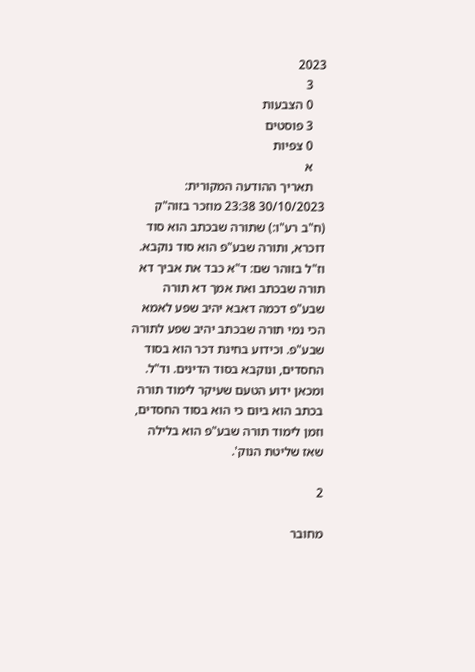2023
    3
    0 הצבעות
    3 פוסטים
    0 צפיות
    א
    תאריך ההודעה המקורית: 30/10/2023 23:38 מוזכר בזוה"ק (ח"ב רע"ו:) שתורה שבכתב הוא סוד דוכרא, ותורה שבע"פ הוא סוד נוקבא. וז"ל בזוהר שם: ד"א כבד את אביך דא תורה שבכתב ואת אמך דא תורה שבע"פ דכמה דאבא יהיב שפע לאמא הכי נמי תורה שבכתב יהיב שפע לתורה שבע"פ. וכידוע בחינת דכר הוא בסוד החסדים, ונוקבא בסוד הדינים. וד"ל. ומכאן ידוע הטעם שעיקר לימוד תורה בכתב הוא ביום כי הוא בסוד החסדים, וזמן לימוד תורה שבע"פ הוא בלילה שאז שליטת הנוק'.

2

מחובר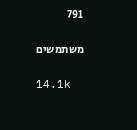791

משתמשים

14.1k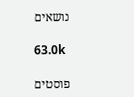נושאים

63.0k

פוסטים